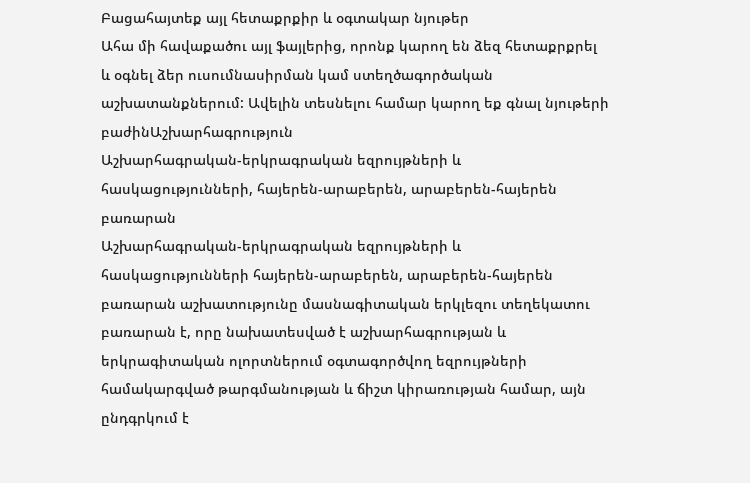Բացահայտեք այլ հետաքրքիր և օգտակար նյութեր
Ահա մի հավաքածու այլ ֆայլերից, որոնք կարող են ձեզ հետաքրքրել և օգնել ձեր ուսումնասիրման կամ ստեղծագործական աշխատանքներում: Ավելին տեսնելու համար կարող եք գնալ նյութերի բաժինԱշխարհագրություն
Աշխարհագրական-երկրագրական եզրույթների և հասկացությունների, հայերեն-արաբերեն, արաբերեն-հայերեն բառարան
Աշխարհագրական-երկրագրական եզրույթների և հասկացությունների հայերեն-արաբերեն, արաբերեն-հայերեն բառարան աշխատությունը մասնագիտական երկլեզու տեղեկատու բառարան է, որը նախատեսված է աշխարհագրության և երկրագիտական ոլորտներում օգտագործվող եզրույթների համակարգված թարգմանության և ճիշտ կիրառության համար, այն ընդգրկում է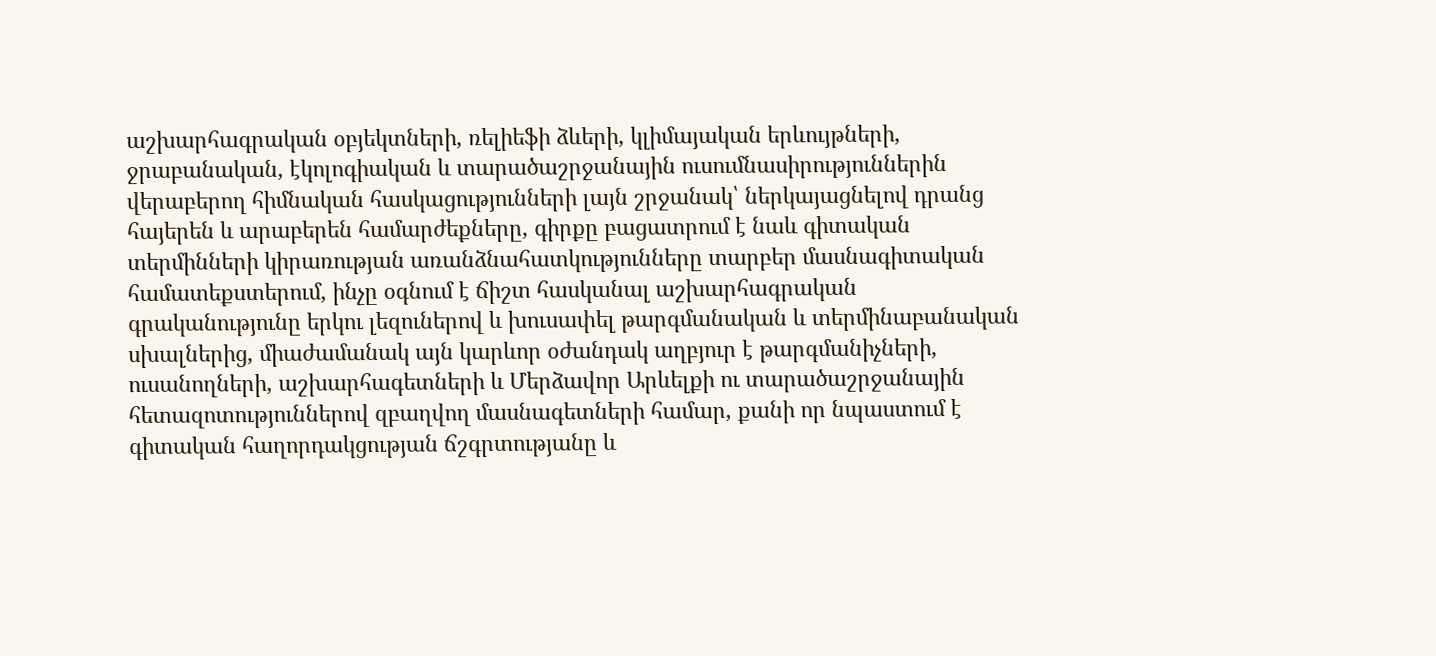աշխարհագրական օբյեկտների, ռելիեֆի ձևերի, կլիմայական երևույթների, ջրաբանական, էկոլոգիական և տարածաշրջանային ուսումնասիրություններին վերաբերող հիմնական հասկացությունների լայն շրջանակ՝ ներկայացնելով դրանց հայերեն և արաբերեն համարժեքները, գիրքը բացատրում է նաև գիտական տերմինների կիրառության առանձնահատկությունները տարբեր մասնագիտական համատեքստերում, ինչը օգնում է ճիշտ հասկանալ աշխարհագրական գրականությունը երկու լեզուներով և խուսափել թարգմանական և տերմինաբանական սխալներից, միաժամանակ այն կարևոր օժանդակ աղբյուր է թարգմանիչների, ուսանողների, աշխարհագետների և Մերձավոր Արևելքի ու տարածաշրջանային հետազոտություններով զբաղվող մասնագետների համար, քանի որ նպաստում է գիտական հաղորդակցության ճշգրտությանը և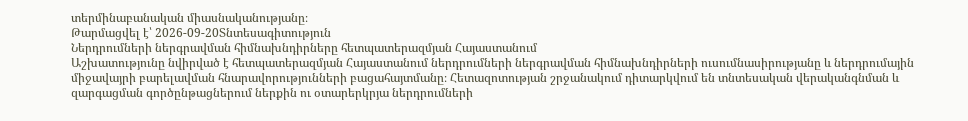տերմինաբանական միասնականությանը։
Թարմացվել է՝ 2026-09-20Տնտեսագիտություն
Ներդրումների ներգրավման հիմնախնդիրները հետպատերազմյան Հայաստանում
Աշխատությունը նվիրված է հետպատերազմյան Հայաստանում ներդրումների ներգրավման հիմնախնդիրների ուսումնասիրությանը և ներդրումային միջավայրի բարելավման հնարավորությունների բացահայտմանը։ Հետազոտության շրջանակում դիտարկվում են տնտեսական վերականգնման և զարգացման գործընթացներում ներքին ու օտարերկրյա ներդրումների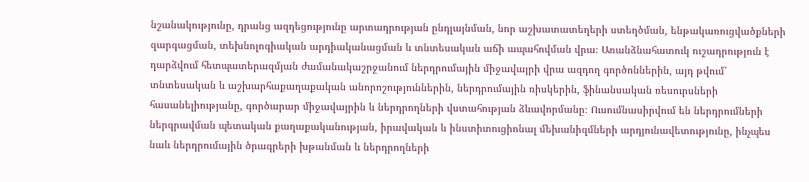նշանակությունը, դրանց ազդեցությունը արտադրության ընդլայնման, նոր աշխատատեղերի ստեղծման, ենթակառուցվածքների զարգացման, տեխնոլոգիական արդիականացման և տնտեսական աճի ապահովման վրա։ Առանձնահատուկ ուշադրություն է դարձվում հետպատերազմյան ժամանակաշրջանում ներդրումային միջավայրի վրա ազդող գործոններին, այդ թվում՝ տնտեսական և աշխարհաքաղաքական անորոշություններին, ներդրումային ռիսկերին, ֆինանսական ռեսուրսների հասանելիությանը, գործարար միջավայրին և ներդրողների վստահության ձևավորմանը։ Ուսումնասիրվում են ներդրումների ներգրավման պետական քաղաքականության, իրավական և ինստիտուցիոնալ մեխանիզմների արդյունավետությունը, ինչպես նաև ներդրումային ծրագրերի խթանման և ներդրողների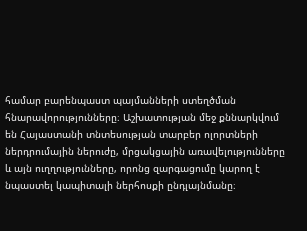համար բարենպաստ պայմանների ստեղծման հնարավորությունները։ Աշխատության մեջ քննարկվում են Հայաստանի տնտեսության տարբեր ոլորտների ներդրումային ներուժը, մրցակցային առավելությունները և այն ուղղությունները, որոնց զարգացումը կարող է նպաստել կապիտալի ներհոսքի ընդլայնմանը։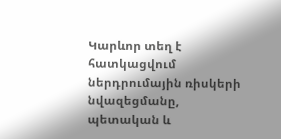Կարևոր տեղ է հատկացվում ներդրումային ռիսկերի նվազեցմանը, պետական և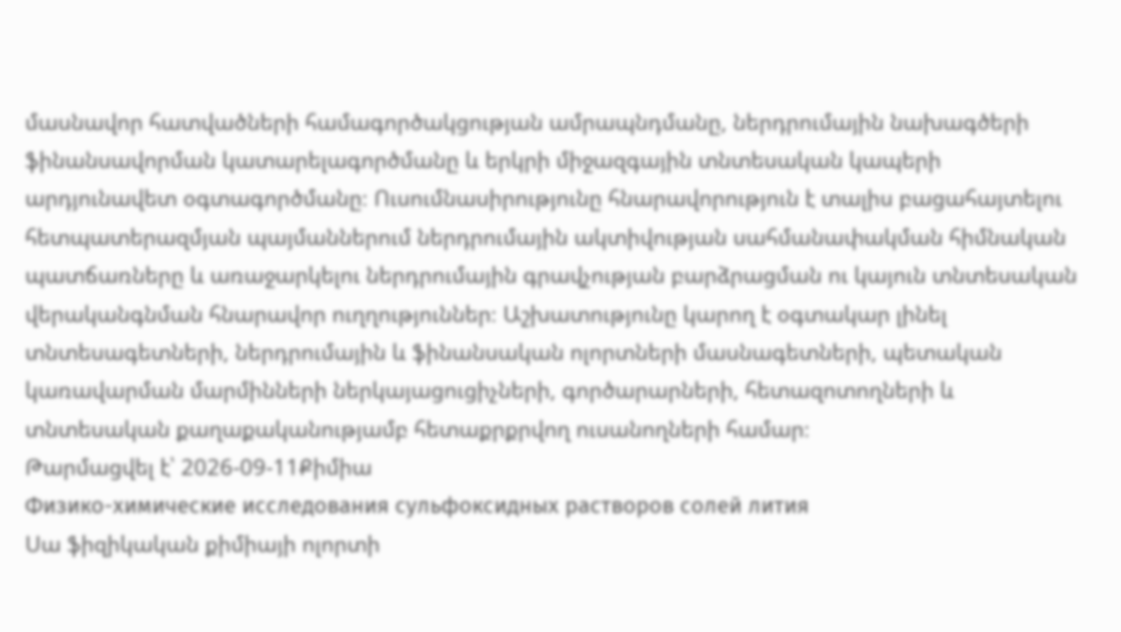մասնավոր հատվածների համագործակցության ամրապնդմանը, ներդրումային նախագծերի ֆինանսավորման կատարելագործմանը և երկրի միջազգային տնտեսական կապերի արդյունավետ օգտագործմանը։ Ուսումնասիրությունը հնարավորություն է տալիս բացահայտելու հետպատերազմյան պայմաններում ներդրումային ակտիվության սահմանափակման հիմնական պատճառները և առաջարկելու ներդրումային գրավչության բարձրացման ու կայուն տնտեսական վերականգնման հնարավոր ուղղություններ։ Աշխատությունը կարող է օգտակար լինել տնտեսագետների, ներդրումային և ֆինանսական ոլորտների մասնագետների, պետական կառավարման մարմինների ներկայացուցիչների, գործարարների, հետազոտողների և տնտեսական քաղաքականությամբ հետաքրքրվող ուսանողների համար։
Թարմացվել է՝ 2026-09-11Քիմիա
Физико-химические исследования сульфоксидных растворов солей лития
Սա ֆիզիկական քիմիայի ոլորտի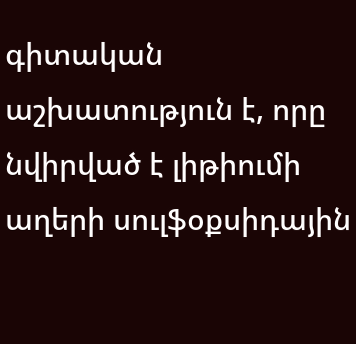գիտական աշխատություն է, որը նվիրված է լիթիումի աղերի սուլֆօքսիդային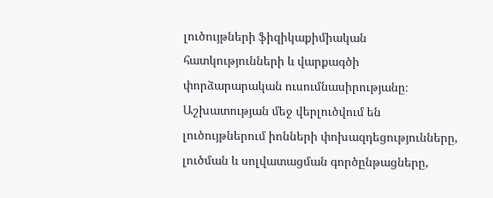լուծույթների ֆիզիկաքիմիական հատկությունների և վարքագծի փորձարարական ուսումնասիրությանը։ Աշխատության մեջ վերլուծվում են լուծույթներում իոնների փոխազդեցությունները, լուծման և սոլվատացման գործընթացները,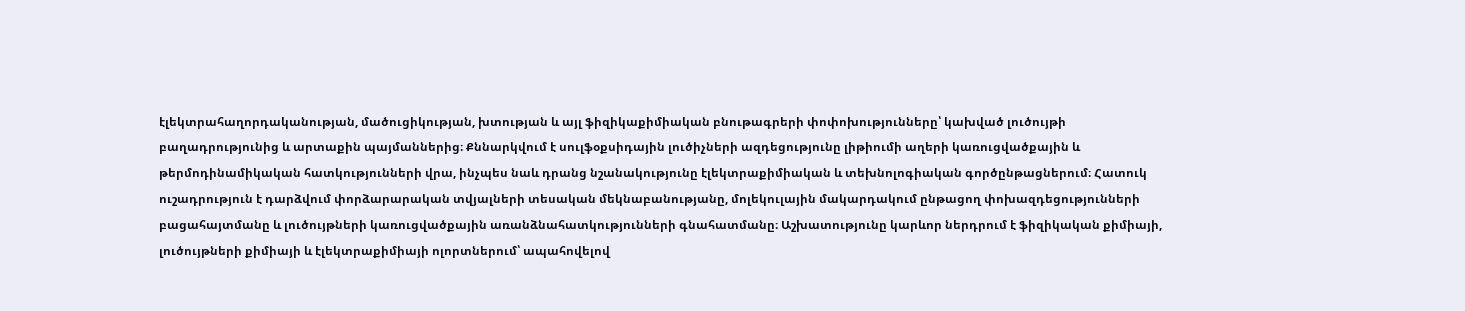էլեկտրահաղորդականության, մածուցիկության, խտության և այլ ֆիզիկաքիմիական բնութագրերի փոփոխությունները՝ կախված լուծույթի բաղադրությունից և արտաքին պայմաններից։ Քննարկվում է սուլֆօքսիդային լուծիչների ազդեցությունը լիթիումի աղերի կառուցվածքային և թերմոդինամիկական հատկությունների վրա, ինչպես նաև դրանց նշանակությունը էլեկտրաքիմիական և տեխնոլոգիական գործընթացներում։ Հատուկ ուշադրություն է դարձվում փորձարարական տվյալների տեսական մեկնաբանությանը, մոլեկուլային մակարդակում ընթացող փոխազդեցությունների բացահայտմանը և լուծույթների կառուցվածքային առանձնահատկությունների գնահատմանը։ Աշխատությունը կարևոր ներդրում է ֆիզիկական քիմիայի, լուծույթների քիմիայի և էլեկտրաքիմիայի ոլորտներում՝ ապահովելով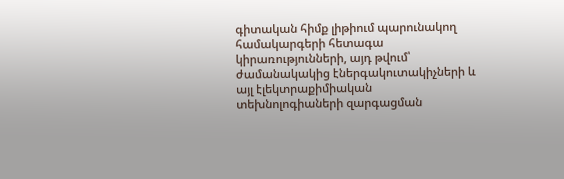գիտական հիմք լիթիում պարունակող համակարգերի հետագա կիրառությունների, այդ թվում՝ ժամանակակից էներգակուտակիչների և այլ էլեկտրաքիմիական տեխնոլոգիաների զարգացման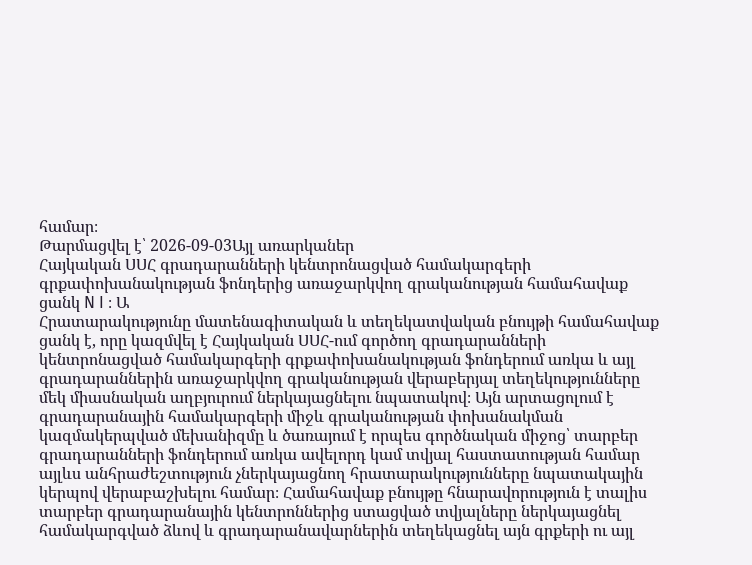համար։
Թարմացվել է՝ 2026-09-03Այլ առարկաներ
Հայկական ՍՍՀ գրադարանների կենտրոնացված համակարգերի գրքափոխանակության ֆոնդերից առաջարկվող գրականության համահավաք ցանկ N I ։ Ա
Հրատարակությունը մատենագիտական և տեղեկատվական բնույթի համահավաք ցանկ է, որը կազմվել է Հայկական ՍՍՀ-ում գործող գրադարանների կենտրոնացված համակարգերի գրքափոխանակության ֆոնդերում առկա և այլ գրադարաններին առաջարկվող գրականության վերաբերյալ տեղեկությունները մեկ միասնական աղբյուրում ներկայացնելու նպատակով։ Այն արտացոլում է գրադարանային համակարգերի միջև գրականության փոխանակման կազմակերպված մեխանիզմը և ծառայում է որպես գործնական միջոց՝ տարբեր գրադարանների ֆոնդերում առկա ավելորդ կամ տվյալ հաստատության համար այլևս անհրաժեշտություն չներկայացնող հրատարակությունները նպատակային կերպով վերաբաշխելու համար։ Համահավաք բնույթը հնարավորություն է տալիս տարբեր գրադարանային կենտրոններից ստացված տվյալները ներկայացնել համակարգված ձևով և գրադարանավարներին տեղեկացնել այն գրքերի ու այլ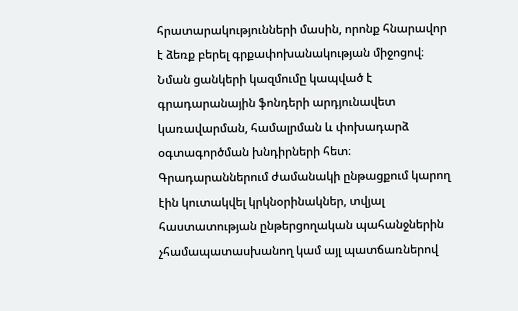հրատարակությունների մասին, որոնք հնարավոր է ձեռք բերել գրքափոխանակության միջոցով։ Նման ցանկերի կազմումը կապված է գրադարանային ֆոնդերի արդյունավետ կառավարման, համալրման և փոխադարձ օգտագործման խնդիրների հետ։ Գրադարաններում ժամանակի ընթացքում կարող էին կուտակվել կրկնօրինակներ, տվյալ հաստատության ընթերցողական պահանջներին չհամապատասխանող կամ այլ պատճառներով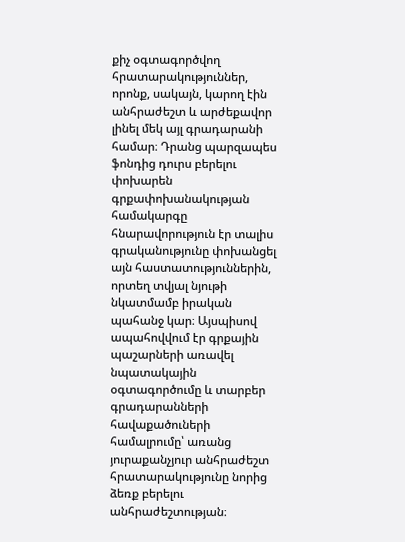քիչ օգտագործվող հրատարակություններ, որոնք, սակայն, կարող էին անհրաժեշտ և արժեքավոր լինել մեկ այլ գրադարանի համար։ Դրանց պարզապես ֆոնդից դուրս բերելու փոխարեն գրքափոխանակության համակարգը հնարավորություն էր տալիս գրականությունը փոխանցել այն հաստատություններին, որտեղ տվյալ նյութի նկատմամբ իրական պահանջ կար։ Այսպիսով ապահովվում էր գրքային պաշարների առավել նպատակային օգտագործումը և տարբեր գրադարանների հավաքածուների համալրումը՝ առանց յուրաքանչյուր անհրաժեշտ հրատարակությունը նորից ձեռք բերելու անհրաժեշտության։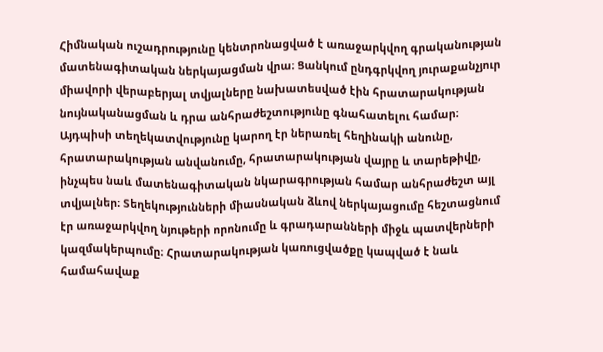Հիմնական ուշադրությունը կենտրոնացված է առաջարկվող գրականության մատենագիտական ներկայացման վրա։ Ցանկում ընդգրկվող յուրաքանչյուր միավորի վերաբերյալ տվյալները նախատեսված էին հրատարակության նույնականացման և դրա անհրաժեշտությունը գնահատելու համար։ Այդպիսի տեղեկատվությունը կարող էր ներառել հեղինակի անունը, հրատարակության անվանումը, հրատարակության վայրը և տարեթիվը, ինչպես նաև մատենագիտական նկարագրության համար անհրաժեշտ այլ տվյալներ։ Տեղեկությունների միասնական ձևով ներկայացումը հեշտացնում էր առաջարկվող նյութերի որոնումը և գրադարանների միջև պատվերների կազմակերպումը։ Հրատարակության կառուցվածքը կապված է նաև համահավաք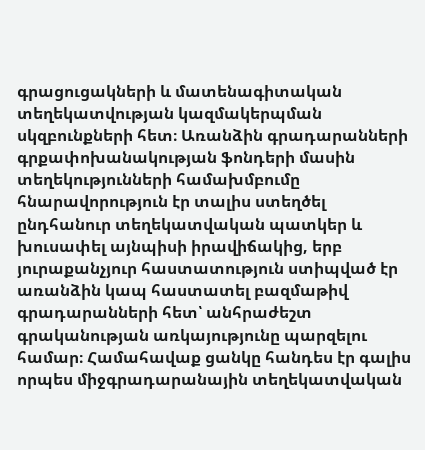գրացուցակների և մատենագիտական տեղեկատվության կազմակերպման սկզբունքների հետ։ Առանձին գրադարանների գրքափոխանակության ֆոնդերի մասին տեղեկությունների համախմբումը հնարավորություն էր տալիս ստեղծել ընդհանուր տեղեկատվական պատկեր և խուսափել այնպիսի իրավիճակից, երբ յուրաքանչյուր հաստատություն ստիպված էր առանձին կապ հաստատել բազմաթիվ գրադարանների հետ՝ անհրաժեշտ գրականության առկայությունը պարզելու համար։ Համահավաք ցանկը հանդես էր գալիս որպես միջգրադարանային տեղեկատվական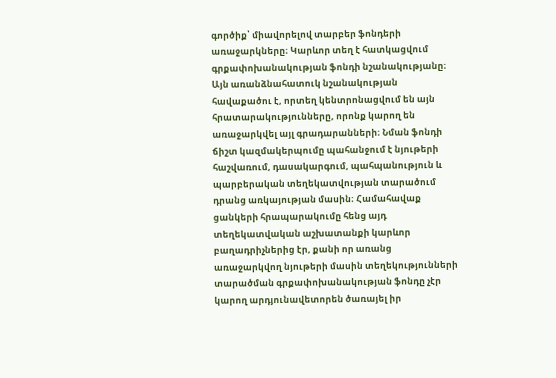գործիք՝ միավորելով տարբեր ֆոնդերի առաջարկները։ Կարևոր տեղ է հատկացվում գրքափոխանակության ֆոնդի նշանակությանը։ Այն առանձնահատուկ նշանակության հավաքածու է, որտեղ կենտրոնացվում են այն հրատարակությունները, որոնք կարող են առաջարկվել այլ գրադարանների։ Նման ֆոնդի ճիշտ կազմակերպումը պահանջում է նյութերի հաշվառում, դասակարգում, պահպանություն և պարբերական տեղեկատվության տարածում դրանց առկայության մասին։ Համահավաք ցանկերի հրապարակումը հենց այդ տեղեկատվական աշխատանքի կարևոր բաղադրիչներից էր, քանի որ առանց առաջարկվող նյութերի մասին տեղեկությունների տարածման գրքափոխանակության ֆոնդը չէր կարող արդյունավետորեն ծառայել իր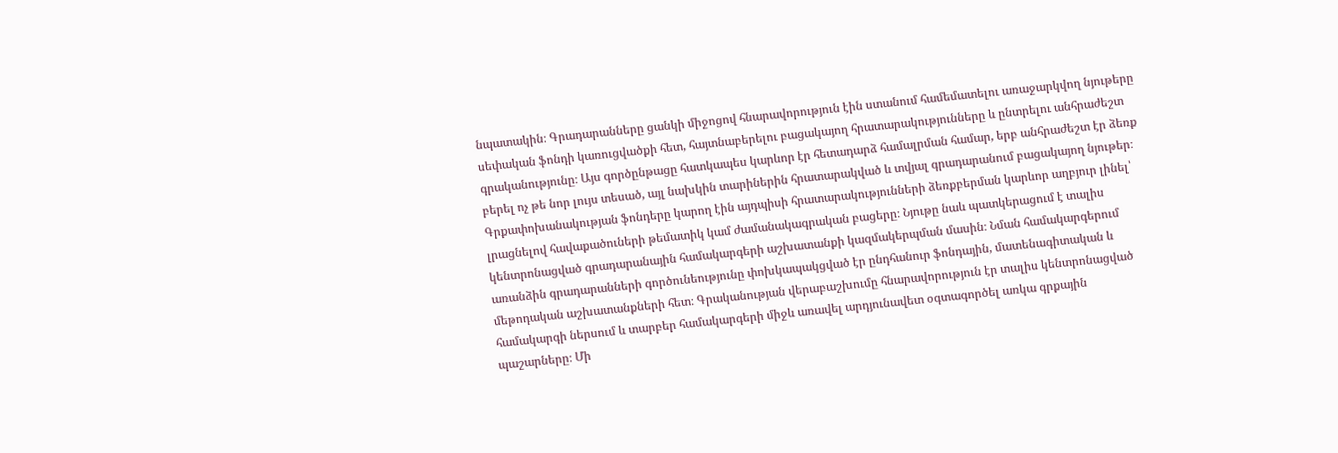նպատակին։ Գրադարանները ցանկի միջոցով հնարավորություն էին ստանում համեմատելու առաջարկվող նյութերը սեփական ֆոնդի կառուցվածքի հետ, հայտնաբերելու բացակայող հրատարակությունները և ընտրելու անհրաժեշտ գրականությունը։ Այս գործընթացը հատկապես կարևոր էր հետադարձ համալրման համար, երբ անհրաժեշտ էր ձեռք բերել ոչ թե նոր լույս տեսած, այլ նախկին տարիներին հրատարակված և տվյալ գրադարանում բացակայող նյութեր։ Գրքափոխանակության ֆոնդերը կարող էին այդպիսի հրատարակությունների ձեռքբերման կարևոր աղբյուր լինել՝ լրացնելով հավաքածուների թեմատիկ կամ ժամանակագրական բացերը։ Նյութը նաև պատկերացում է տալիս կենտրոնացված գրադարանային համակարգերի աշխատանքի կազմակերպման մասին։ Նման համակարգերում առանձին գրադարանների գործունեությունը փոխկապակցված էր ընդհանուր ֆոնդային, մատենագիտական և մեթոդական աշխատանքների հետ։ Գրականության վերաբաշխումը հնարավորություն էր տալիս կենտրոնացված համակարգի ներսում և տարբեր համակարգերի միջև առավել արդյունավետ օգտագործել առկա գրքային պաշարները։ Մի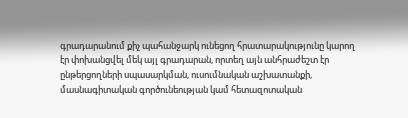գրադարանում քիչ պահանջարկ ունեցող հրատարակությունը կարող էր փոխանցվել մեկ այլ գրադարան, որտեղ այն անհրաժեշտ էր ընթերցողների սպասարկման, ուսումնական աշխատանքի, մասնագիտական գործունեության կամ հետազոտական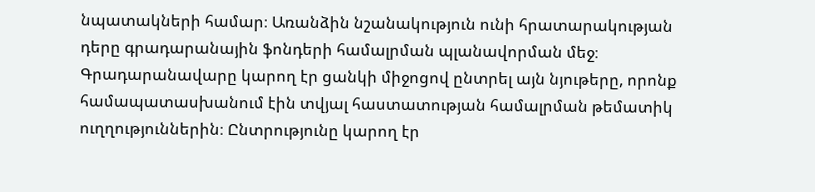նպատակների համար։ Առանձին նշանակություն ունի հրատարակության դերը գրադարանային ֆոնդերի համալրման պլանավորման մեջ։ Գրադարանավարը կարող էր ցանկի միջոցով ընտրել այն նյութերը, որոնք համապատասխանում էին տվյալ հաստատության համալրման թեմատիկ ուղղություններին։ Ընտրությունը կարող էր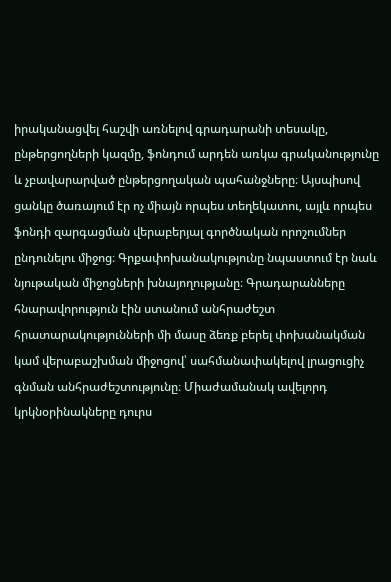իրականացվել հաշվի առնելով գրադարանի տեսակը, ընթերցողների կազմը, ֆոնդում արդեն առկա գրականությունը և չբավարարված ընթերցողական պահանջները։ Այսպիսով ցանկը ծառայում էր ոչ միայն որպես տեղեկատու, այլև որպես ֆոնդի զարգացման վերաբերյալ գործնական որոշումներ ընդունելու միջոց։ Գրքափոխանակությունը նպաստում էր նաև նյութական միջոցների խնայողությանը։ Գրադարանները հնարավորություն էին ստանում անհրաժեշտ հրատարակությունների մի մասը ձեռք բերել փոխանակման կամ վերաբաշխման միջոցով՝ սահմանափակելով լրացուցիչ գնման անհրաժեշտությունը։ Միաժամանակ ավելորդ կրկնօրինակները դուրս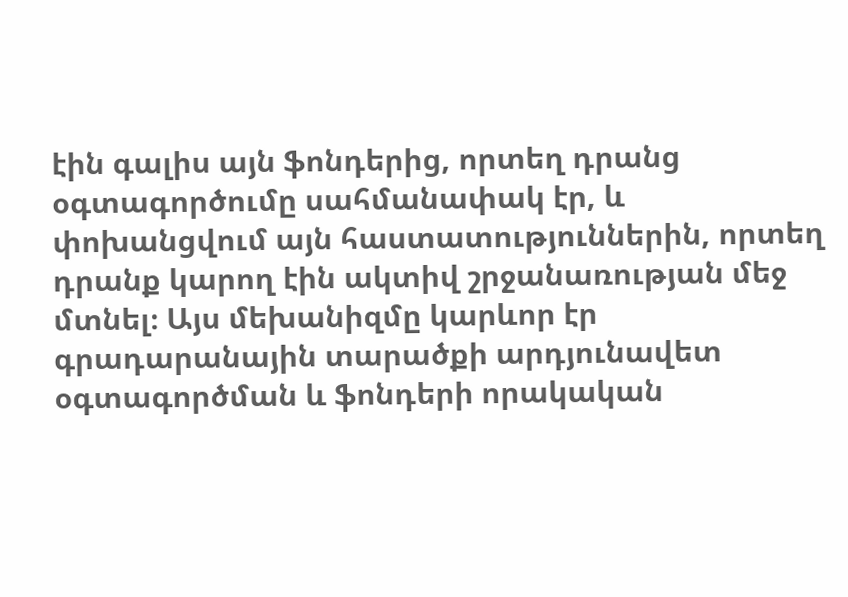էին գալիս այն ֆոնդերից, որտեղ դրանց օգտագործումը սահմանափակ էր, և փոխանցվում այն հաստատություններին, որտեղ դրանք կարող էին ակտիվ շրջանառության մեջ մտնել։ Այս մեխանիզմը կարևոր էր գրադարանային տարածքի արդյունավետ օգտագործման և ֆոնդերի որակական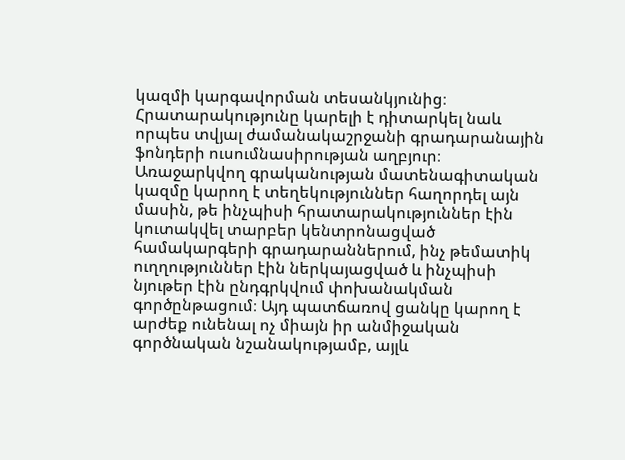կազմի կարգավորման տեսանկյունից։ Հրատարակությունը կարելի է դիտարկել նաև որպես տվյալ ժամանակաշրջանի գրադարանային ֆոնդերի ուսումնասիրության աղբյուր։ Առաջարկվող գրականության մատենագիտական կազմը կարող է տեղեկություններ հաղորդել այն մասին, թե ինչպիսի հրատարակություններ էին կուտակվել տարբեր կենտրոնացված համակարգերի գրադարաններում, ինչ թեմատիկ ուղղություններ էին ներկայացված և ինչպիսի նյութեր էին ընդգրկվում փոխանակման գործընթացում։ Այդ պատճառով ցանկը կարող է արժեք ունենալ ոչ միայն իր անմիջական գործնական նշանակությամբ, այլև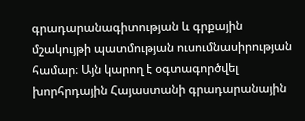գրադարանագիտության և գրքային մշակույթի պատմության ուսումնասիրության համար։ Այն կարող է օգտագործվել խորհրդային Հայաստանի գրադարանային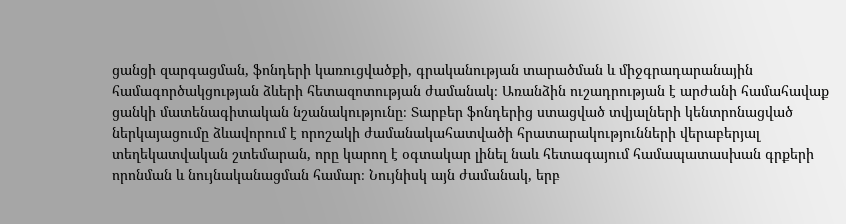ցանցի զարգացման, ֆոնդերի կառուցվածքի, գրականության տարածման և միջգրադարանային համագործակցության ձևերի հետազոտության ժամանակ։ Առանձին ուշադրության է արժանի համահավաք ցանկի մատենագիտական նշանակությունը։ Տարբեր ֆոնդերից ստացված տվյալների կենտրոնացված ներկայացումը ձևավորում է որոշակի ժամանակահատվածի հրատարակությունների վերաբերյալ տեղեկատվական շտեմարան, որը կարող է օգտակար լինել նաև հետագայում համապատասխան գրքերի որոնման և նույնականացման համար։ Նույնիսկ այն ժամանակ, երբ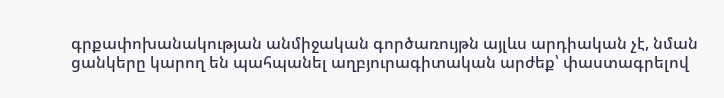գրքափոխանակության անմիջական գործառույթն այլևս արդիական չէ, նման ցանկերը կարող են պահպանել աղբյուրագիտական արժեք՝ փաստագրելով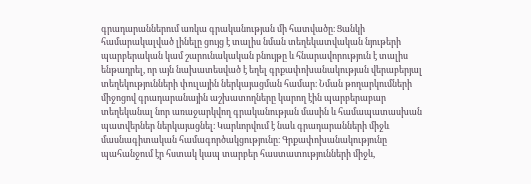գրադարաններում առկա գրականության մի հատվածը։ Ցանկի համարակալված լինելը ցույց է տալիս նման տեղեկատվական նյութերի պարբերական կամ շարունակական բնույթը և հնարավորություն է տալիս ենթադրել, որ այն նախատեսված է եղել գրքափոխանակության վերաբերյալ տեղեկությունների փուլային ներկայացման համար։ Նման թողարկումների միջոցով գրադարանային աշխատողները կարող էին պարբերաբար տեղեկանալ նոր առաջարկվող գրականության մասին և համապատասխան պատվերներ ներկայացնել։ Կարևորվում է նաև գրադարանների միջև մասնագիտական համագործակցությունը։ Գրքափոխանակությունը պահանջում էր հստակ կապ տարբեր հաստատությունների միջև,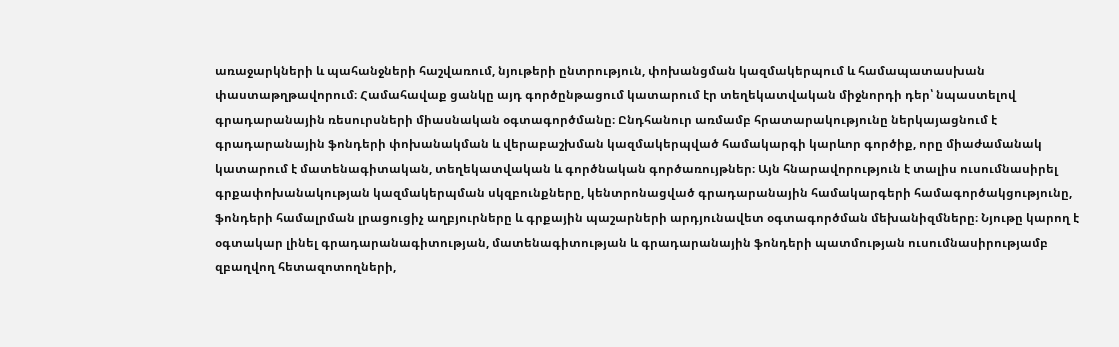առաջարկների և պահանջների հաշվառում, նյութերի ընտրություն, փոխանցման կազմակերպում և համապատասխան փաստաթղթավորում։ Համահավաք ցանկը այդ գործընթացում կատարում էր տեղեկատվական միջնորդի դեր՝ նպաստելով գրադարանային ռեսուրսների միասնական օգտագործմանը։ Ընդհանուր առմամբ հրատարակությունը ներկայացնում է գրադարանային ֆոնդերի փոխանակման և վերաբաշխման կազմակերպված համակարգի կարևոր գործիք, որը միաժամանակ կատարում է մատենագիտական, տեղեկատվական և գործնական գործառույթներ։ Այն հնարավորություն է տալիս ուսումնասիրել գրքափոխանակության կազմակերպման սկզբունքները, կենտրոնացված գրադարանային համակարգերի համագործակցությունը, ֆոնդերի համալրման լրացուցիչ աղբյուրները և գրքային պաշարների արդյունավետ օգտագործման մեխանիզմները։ Նյութը կարող է օգտակար լինել գրադարանագիտության, մատենագիտության և գրադարանային ֆոնդերի պատմության ուսումնասիրությամբ զբաղվող հետազոտողների,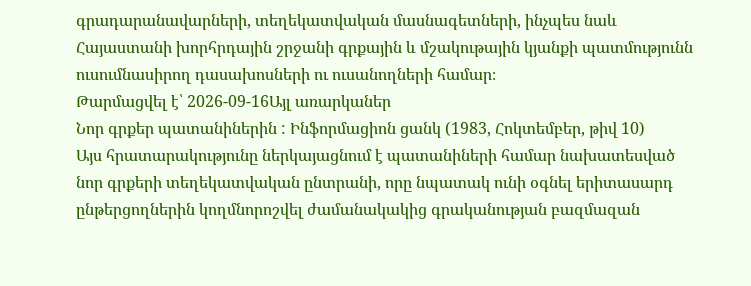գրադարանավարների, տեղեկատվական մասնագետների, ինչպես նաև Հայաստանի խորհրդային շրջանի գրքային և մշակութային կյանքի պատմությունն ուսումնասիրող դասախոսների ու ուսանողների համար։
Թարմացվել է՝ 2026-09-16Այլ առարկաներ
Նոր գրքեր պատանիներին : Ինֆորմացիոն ցանկ (1983, Հոկտեմբեր, թիվ 10)
Այս հրատարակությունը ներկայացնում է պատանիների համար նախատեսված նոր գրքերի տեղեկատվական ընտրանի, որը նպատակ ունի օգնել երիտասարդ ընթերցողներին կողմնորոշվել ժամանակակից գրականության բազմազան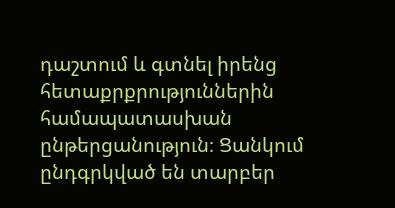դաշտում և գտնել իրենց հետաքրքրություններին համապատասխան ընթերցանություն։ Ցանկում ընդգրկված են տարբեր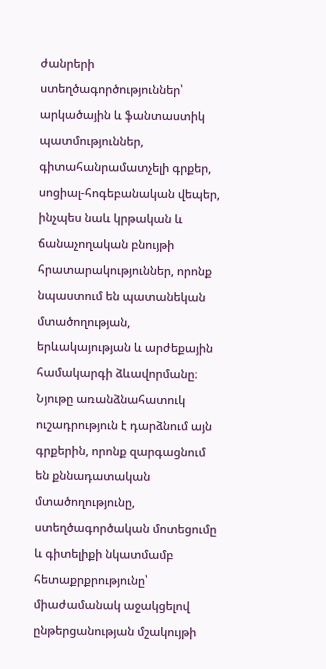ժանրերի ստեղծագործություններ՝ արկածային և ֆանտաստիկ պատմություններ, գիտահանրամատչելի գրքեր, սոցիալ-հոգեբանական վեպեր, ինչպես նաև կրթական և ճանաչողական բնույթի հրատարակություններ, որոնք նպաստում են պատանեկան մտածողության, երևակայության և արժեքային համակարգի ձևավորմանը։ Նյութը առանձնահատուկ ուշադրություն է դարձնում այն գրքերին, որոնք զարգացնում են քննադատական մտածողությունը, ստեղծագործական մոտեցումը և գիտելիքի նկատմամբ հետաքրքրությունը՝ միաժամանակ աջակցելով ընթերցանության մշակույթի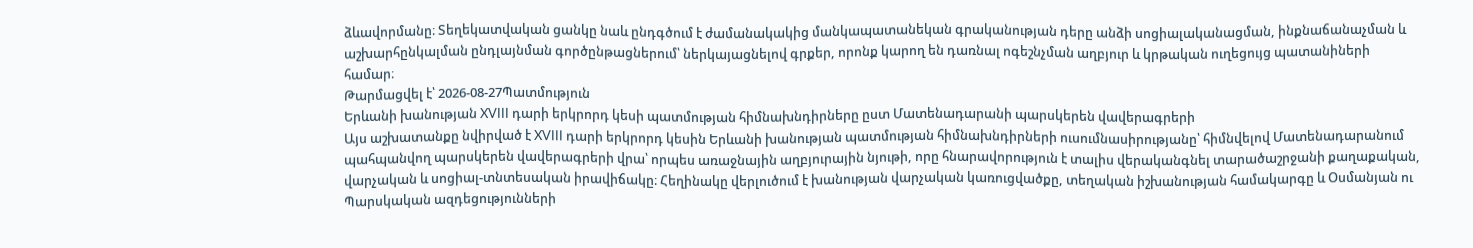ձևավորմանը։ Տեղեկատվական ցանկը նաև ընդգծում է ժամանակակից մանկապատանեկան գրականության դերը անձի սոցիալականացման, ինքնաճանաչման և աշխարհընկալման ընդլայնման գործընթացներում՝ ներկայացնելով գրքեր, որոնք կարող են դառնալ ոգեշնչման աղբյուր և կրթական ուղեցույց պատանիների համար։
Թարմացվել է՝ 2026-08-27Պատմություն
Երևանի խանության XVIII դարի երկրորդ կեսի պատմության հիմնախնդիրները ըստ Մատենադարանի պարսկերեն վավերագրերի
Այս աշխատանքը նվիրված է XVIII դարի երկրորդ կեսին Երևանի խանության պատմության հիմնախնդիրների ուսումնասիրությանը՝ հիմնվելով Մատենադարանում պահպանվող պարսկերեն վավերագրերի վրա՝ որպես առաջնային աղբյուրային նյութի, որը հնարավորություն է տալիս վերականգնել տարածաշրջանի քաղաքական, վարչական և սոցիալ-տնտեսական իրավիճակը։ Հեղինակը վերլուծում է խանության վարչական կառուցվածքը, տեղական իշխանության համակարգը և Օսմանյան ու Պարսկական ազդեցությունների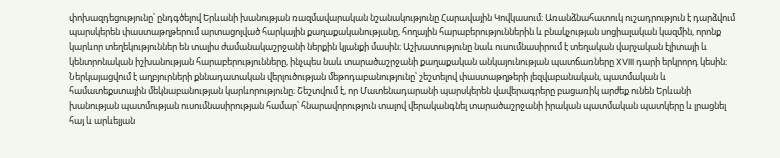փոխազդեցությունը՝ ընդգծելով Երևանի խանության ռազմավարական նշանակությունը Հարավային Կովկասում։ Առանձնահատուկ ուշադրություն է դարձվում պարսկերեն փաստաթղթերում արտացոլված հարկային քաղաքականությանը, հողային հարաբերություններին և բնակչության սոցիալական կազմին, որոնք կարևոր տեղեկություններ են տալիս ժամանակաշրջանի ներքին կյանքի մասին։ Աշխատությունը նաև ուսումնասիրում է տեղական վարչական էլիտայի և կենտրոնական իշխանության հարաբերությունները, ինչպես նաև տարածաշրջանի քաղաքական անկայունության պատճառները XVIII դարի երկրորդ կեսին։ Ներկայացվում է աղբյուրների քննադատական վերլուծության մեթոդաբանությունը՝ շեշտելով փաստաթղթերի լեզվաբանական, պատմական և համատեքստային մեկնաբանության կարևորությունը։ Շեշտվում է, որ Մատենադարանի պարսկերեն վավերագրերը բացառիկ արժեք ունեն Երևանի խանության պատմության ուսումնասիրության համար՝ հնարավորություն տալով վերականգնել տարածաշրջանի իրական պատմական պատկերը և լրացնել հայ և արևելյան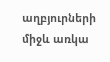աղբյուրների միջև առկա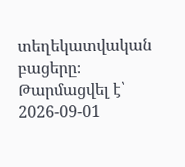տեղեկատվական բացերը։
Թարմացվել է՝ 2026-09-01